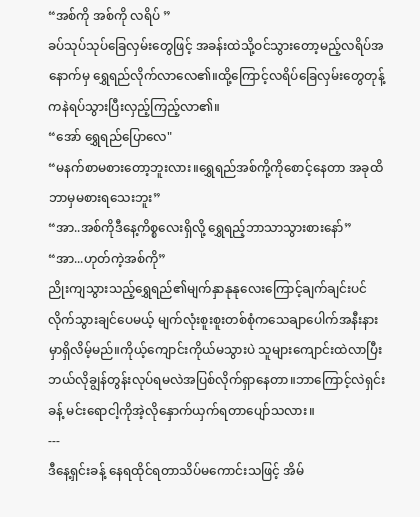“အစ်ကို အစ်ကို လရိပ် ”
ခပ်သုပ်သုပ်ခြေလှမ်းတွေဖြင့် အခန်းထဲသို့ဝင်သွားတော့မည့်လရိပ်အနောက်မှ ရွှေရည်လိုက်လာလေ၏။ထို့ကြောင့်လရိပ်ခြေလှမ်းတွေတုန့်ကနဲရပ်သွားပြီးလှည့်ကြည့်လာ၏။
“အော် ရွှေရည်ပြောလေ"
“မနက်စာမစားတော့ဘူးလား။ရွှေရည်အစ်ကို့ကိုစောင့်နေတာ အခုထိဘာမှမစားရသေးဘူး”
“အာ..အစ်ကိုဒီနေ့ကိစ္စလေးရှိလို့ ရွှေရည့်ဘာသာသွားစားနော်”
“အာ...ဟုတ်ကဲ့အစ်ကို”
ညိုးကျသွားသည့်ရွှေရည်၏မျက်နှာနုနုလေးကြောင့်ချက်ချင်းပင် လိုက်သွားချင်ပေမယ့် မျက်လုံးစူးစူးတစ်စုံကသေချာပေါက်အနီးနားမှာရှိလိမ့်မည်။ကိုယ့်ကျောင်းကိုယ်မသွားပဲ သူများကျောင်းထဲလာပြီး ဘယ်လိုချွန်တွန်းလုပ်ရမလဲအပြစ်လိုက်ရှာနေတာ။ဘာကြောင့်လဲရှင်းခန့် မင်းရောငါ့ကိုအဲ့လိုနှောက်ယှက်ရတာပျော်သလား။
---
ဒီနေ့ရှင်းခန့် နေရထိုင်ရတာသိပ်မကောင်းသဖြင့် အိမ်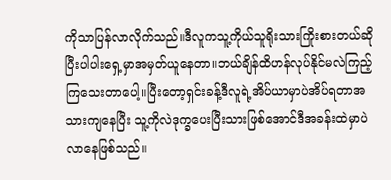ကိုသာပြန်လာလိုက်သည်။ဒီလူကသူ့ကိုယ်သူရိုးသားကြိုးစားတယ်ဆိုပြီးပါပါးရှေ့မှာအမှတ်ယူနေတာ။ဘယ်ချိန်ထိဟန်လုပ်နိုင်မလဲကြည့်ကြသေးတာပေါ့။ပြီးတော့ရှင်းခန့်ဒီလူရဲ့အိပ်ယာမှာပဲအိပ်ရတာအသားကျနေပြီး သူ့ကိုလဲဒုက္ခပေးပြီးသားဖြစ်အောင်ဒီအခန်းထဲမှာပဲလာနေဖြစ်သည်။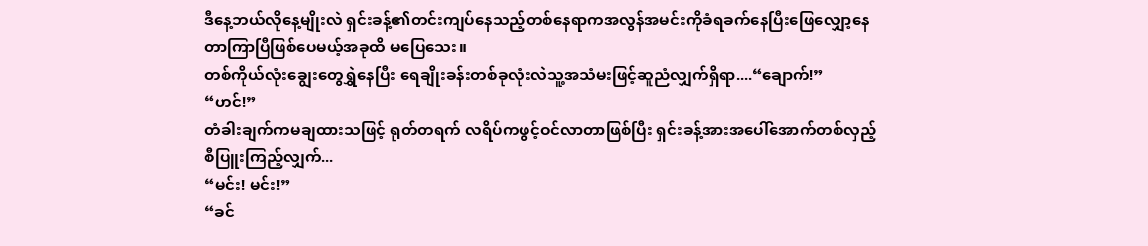ဒီနေ့ဘယ်လိုနေ့မျိုးလဲ ရှင်းခန့်၏တင်းကျပ်နေသည့်တစ်နေရာကအလွန်အမင်းကိုခံရခက်နေပြီးဖြေလျှော့နေတာကြာပြီဖြစ်ပေမယ့်အခုထိ မပြေသေး။
တစ်ကိုယ်လုံးချွေးတွေရွှဲနေပြီး ရေချိုးခန်းတစ်ခုလုံးလဲသူ့အသံမးဖြင့်ဆူညံလျှက်ရှိရာ....“ချောက်!”
“ဟင်!”
တံခါးချက်ကမချထားသဖြင့် ရုတ်တရက် လရိပ်ကဖွင့်ဝင်လာတာဖြစ်ပြီး ရှင်းခန့်အားအပေါ်အောက်တစ်လှည့်စီပြူးကြည့်လျှက်...
“မင်း! မင်း!”
“ခင်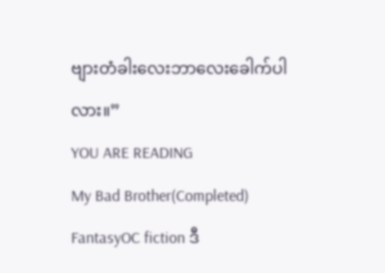ဗျားတံခါးလေးဘာလေးခေါက်ပါလား။”
YOU ARE READING
My Bad Brother(Completed)
FantasyOC fiction ဒီ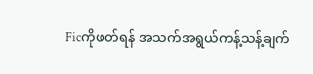Ficကိုဖတ်ရန် အသက်အရွယ်ကန့်သန့်ချက်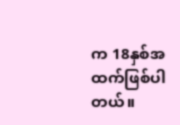က 18နှစ်အထက်ဖြစ်ပါတယ်။